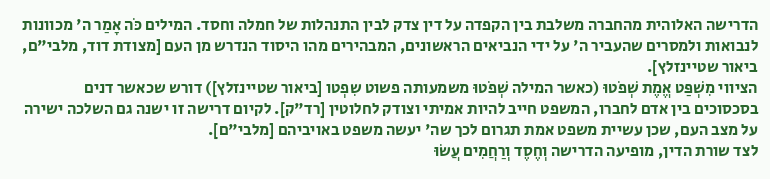הדרישה האלוהית מהחברה משלבת בין הקפדה על דין צדק לבין התנהלות של חמלה וחסד. המילים כֹּה אָמַר ה' מכוונות לנבואות ולמסרים שהעביר ה' על ידי הנביאים הראשונים, המבהירים מהו היסוד הנדרש מן העם [מצודת דוד, מלבי"ם, ביאור שטיינזלץ].
הציווי מִשְׁפַּט אֱמֶת שְׁפֹטוּ (כאשר המילה שְׁפֹטוּ משמעותה פשוט שִפְטו [ביאור שטיינזלץ]) דורש שכאשר דנים בסכסוכים בין אדם לחברו, המשפט חייב להיות אמיתי וצודק לחלוטין [רד"ק]. לקיום דרישה זו ישנה גם השלכה ישירה על מצב העם, שכן עשיית משפט אמת תגרום לכך שה' יעשה משפט באויביהם [מלבי"ם].
לצד שורת הדין, מופיעה הדרישה וְחֶסֶד וְרַחֲמִים עֲשׂוּ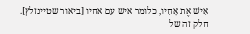אִישׁ אֶת אָחִיו, כלומר איש עם אחיו [ביאור שטיינזלץ]. חלק זה של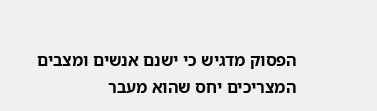הפסוק מדגיש כי ישנם אנשים ומצבים המצריכים יחס שהוא מעבר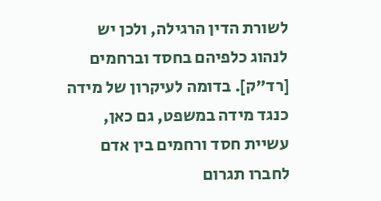לשורת הדין הרגילה, ולכן יש לנהוג כלפיהם בחסד וברחמים [רד"ק]. בדומה לעיקרון של מידה כנגד מידה במשפט, גם כאן, עשיית חסד ורחמים בין אדם לחברו תגרום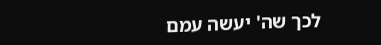לכך שה' יעשה עמם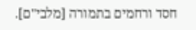חסד ורחמים בתמורה [מלבי"ם].